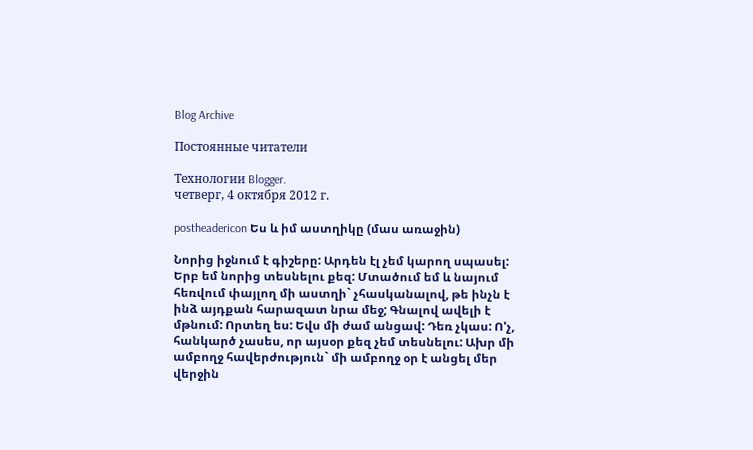Blog Archive

Постоянные читатели

Технологии Blogger.
четверг, 4 октября 2012 г.

postheadericon Ես և իմ աստղիկը (մաս առաջին)

Նորից իջնում է գիշերը: Արդեն էլ չեմ կարող սպասել: Երբ եմ նորից տեսնելու քեզ: Մտածում եմ և նայում հեռվում փայլող մի աստղի` չհասկանալով, թե ինչն է ինձ այդքան հարազատ նրա մեջ; Գնալով ավելի է մթնում: Որտեղ ես: Եվս մի ժամ անցավ: Դեռ չկաս: Ո'չ, հանկարծ չասես, որ այսօր քեզ չեմ տեսնելու: Ախր մի ամբողջ հավերժություն` մի ամբողջ օր է անցել մեր վերջին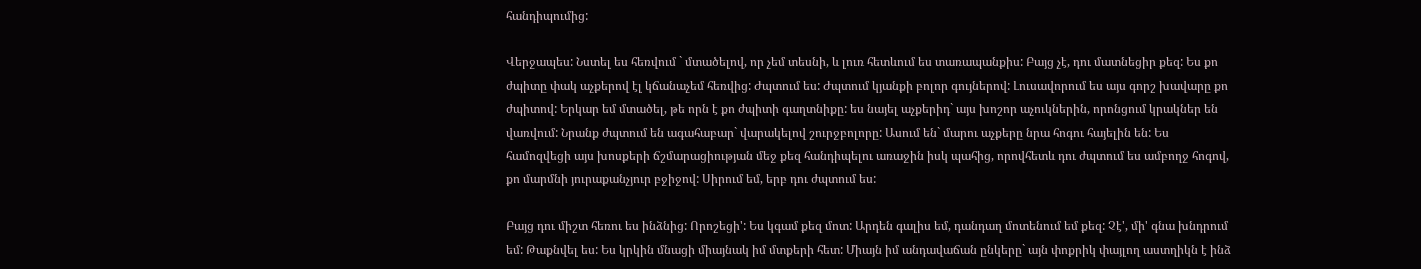հանդիպումից:

Վերջապես: Նստել ես հեռվում ` մտածելով, որ չեմ տեսնի, և լուռ հետևում ես տառապանքիս: Բայց չէ, դու մատնեցիր քեզ: Ես քո ժպիտը փակ աչքերով էլ կճանաչեմ հեռվից: Ժպտում ես: Ժպտում կյանքի բոլոր գույներով: Լուսավորում ես այս գորշ խավարը քո ժպիտով: Երկար եմ մտածել, թե որն է քո ժպիտի գաղտնիքը: ես նայել աչքերիդ` այս խոշոր աչուկներին, որոնցում կրակներ են վառվում: Նրանք ժպտում են ագահաբար` վարակելով շուրջբոլորը: Ասում են` մարու աչքերը նրա հոգու հայելին են: Ես համոզվեցի այս խոսքերի ճշմարացիության մեջ քեզ հանդիպելու առաջին իսկ պահից, որովհետև դու ժպտում ես ամբողջ հոգով, քո մարմնի յուրաքանչյուր բջիջով: Սիրում եմ, երբ դու ժպտում ես:

Բայց դու միշտ հեռու ես ինձնից: Որոշեցի': Ես կգամ քեզ մոտ: Արդեն գալիս եմ, դանդաղ մոտենում եմ քեզ: Չէ', մի' գնա խնդրում եմ: Թաքնվել ես: Ես կրկին մնացի միայնակ իմ մտքերի հետ: Միայն իմ անդավաճան ընկերը` այն փոքրիկ փայլող աստղիկն է ինձ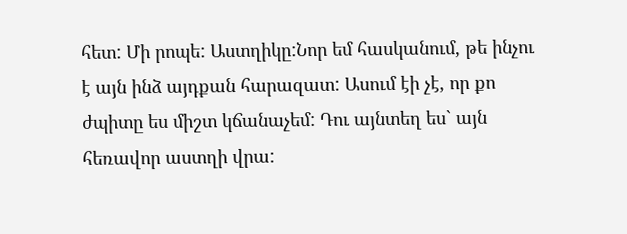հետ: Մի րոպե: Աստղիկը:Նոր եմ հասկանում, թե ինչու է այն ինձ այդքան հարազատ: Ասում էի չէ, որ քո ժպիտը ես միշտ կճանաչեմ: Դու այնտեղ ես` այն հեռավոր աստղի վրա: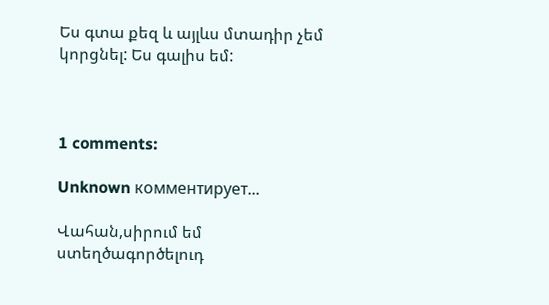Ես գտա քեզ և այլևս մտադիր չեմ կորցնել: Ես գալիս եմ:



1 comments:

Unknown комментирует...

Վահան,սիրում եմ ստեղծագործելուդ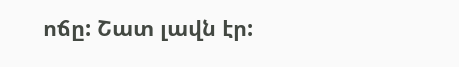ոճը: Շատ լավն էր: